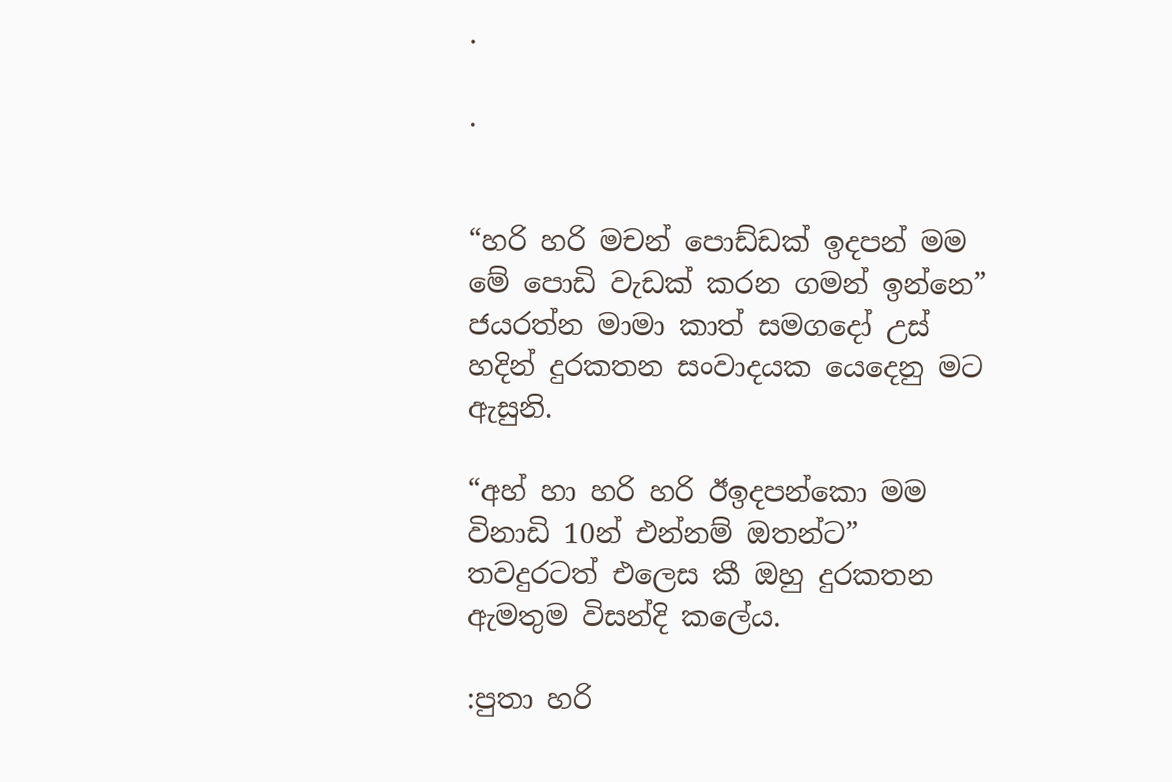.

.


“හරි හරි මචන් පොඩ්ඩක් ඉදපන් මම මේ පොඩි වැඩක් කරන ගමන් ඉන්නෙ” ජයරත්න මාමා කාත් සමගදෝ උස් හදින් දුරකතන සංවාදයක යෙදෙනු මට ඇසුනි.

“අහ් හා හරි හරි ඊඉදපන්කො මම විනාඩි 10න් එන්නම් ඔතන්ට” තවදුරටත් එලෙස කී ඔහු දුරකතන ඇමතුම විසන්දි කලේය.

:පුතා හරි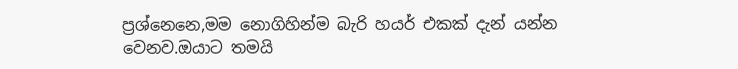ප්‍රශ්නෙනෙ,මම නොගිහින්ම බැරි හයර් එකක් දැන් යන්න වෙනව.ඔයාට තමයි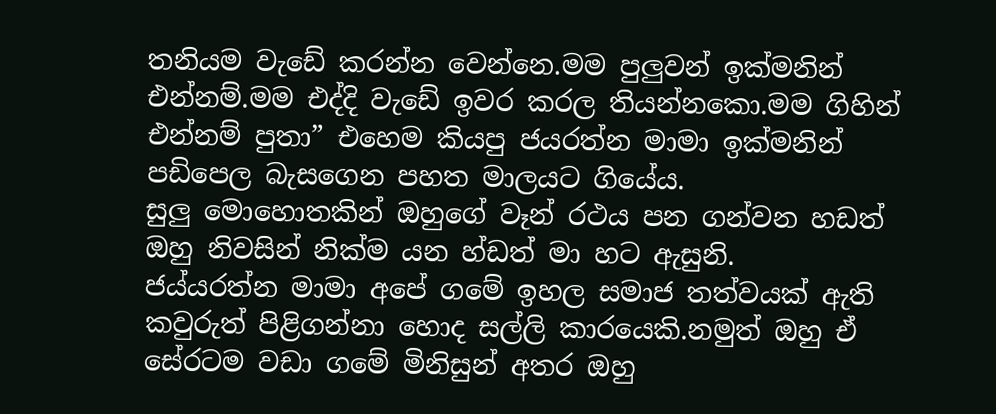තනියම වැඩේ කරන්න වෙන්නෙ.මම පුලුවන් ඉක්මනින් එන්නම්.මම එද්දි වැඩේ ඉවර කරල තියන්නකො.මම ගිහින් එන්නම් පුතා” එහෙම කියපු ජයරත්න මාමා ඉක්මනින් පඩිපෙල බැසගෙන පහත මාලයට ගියේය.
සුලු මොහොතකින් ඔහුගේ වෑන් රථය පන ගන්වන හඩත් ඔහු නිවසින් නික්ම යන හ්ඩත් මා හට ඇසුනි.
ජය්යරත්න මාමා අපේ ගමේ ඉහල සමාජ තත්වයක් ඇති කවුරුත් පිළිගන්නා හොද සල්ලි කාරයෙකි.නමුත් ඔහු ඒ සේරටම වඩා ගමේ මිනිසුන් අතර ඔහු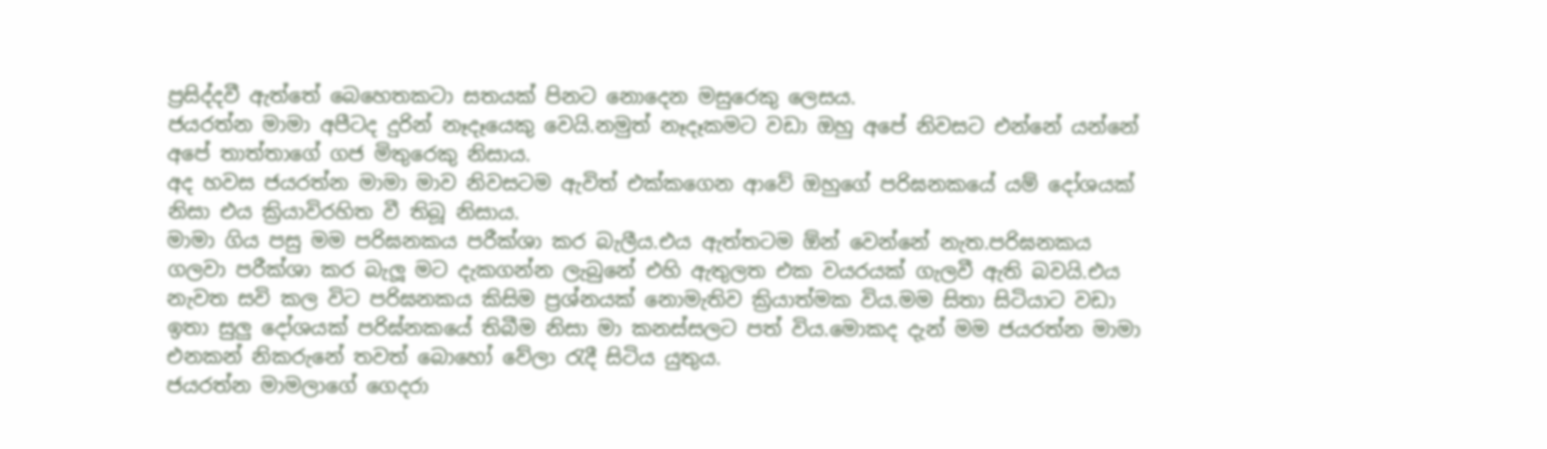ප්‍රසිද්දවී ඇත්තේ බෙහෙතකටා සතයක් පිනට නොදෙන මසුරෙකු ලෙසය.
ජයරත්න මාමා අපීටද දුරින් නෑදෑයෙකු වෙයි.නමුත් නෑදෑකමට වඩා ඔහු අපේ නිවසට එන්නේ යන්නේ අපේ තාත්තාගේ ගජ මිතුරෙකු නිසාය.
අද හවස ජයරත්න මාමා මාව නිවසටම ඇවිත් එක්කගෙන ආවේ ඔහුගේ පරිඝනකයේ යම් දෝශයක් නිසා එය ක්‍රියාවිරහිත වී තිබූ නිසාය.
මාමා ගිය පසු මම පරිඝනකය පරීක්ශා කර බැලීය.එය ඇත්තටම ඕන් වෙන්නේ නැත.පරිඝනකය ගලවා පරීක්ශා කර බැලූ මට දැකගන්න ලැබුනේ එහි ඇතුලත එක වයරයක් ගැලවී ඇති බවයි.එය නැවත සවි කල විට පරිඝනකය කිසිම ප්‍රශ්නයක් නොමැතිව ක්‍රියාත්මක විය.මම සිතා සිටියාට වඩා ඉතා සුලු දෝශයක් පරිඝ්නකයේ තිබීම නිසා මා කනස්සලට පත් විය.මොකද දැන් මම ජයරත්න මාමා එනකන් නිකරුනේ තවත් බොහෝ වේලා රැදී සිටිය යුතුය.
ජයරත්න මාමලාගේ ගෙදරා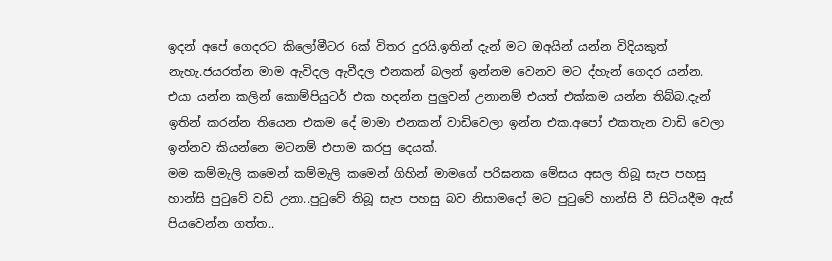ඉදන් අපේ ගෙදරට කිලෝමීටර 6ක් විතර දුරයි.ඉතින් දැන් මට ඔඅයින් යන්න විදියකුත් නැහැ.ජයරත්න මාම ඇවිදල ඇවීදල එනකන් බලන් ඉන්නම වෙනව මට ද්හැන් ගෙදර යන්න.
එයා යන්න කලින් කොම්පියුටර් එක හදන්න පුලුවන් උනානම් එයත් එක්කම යන්න තිබ්බ.දැන් ඉතින් කරන්න තියෙන එකම දේ මාමා එනකන් වාඩිවෙලා ඉන්න එක.අපෝ එකතැන වාඩි වෙලා ඉන්නව කියන්නෙ මටනම් එපාම කරපු දෙයක්.
මම කම්මැලි කමෙන් කම්මැලි කමෙන් ගිහින් මාමගේ පරිඝනක මේසය අසල තිබූ සැප පහසු හාන්සි පුටුවේ වඩි උනා..පුටුවේ තිබූ සැප පහසු බව නිසාමදෝ මට පුටුවේ හාන්සි වී සිටියදීම ඇස් පියවෙන්න ගත්ත..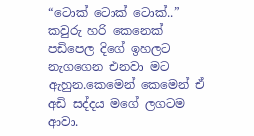“ටොක් ටොක් ටොක්..”
කවුරු හරි කෙනෙක් පඩිපෙල දිගේ ඉහලට නැගගෙන එනවා මට ඇහුන.කෙමෙන් කෙමෙන් ඒ අඩි සද්දය මගේ ලගටම ආවා.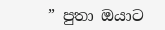” පුතා ඔයාට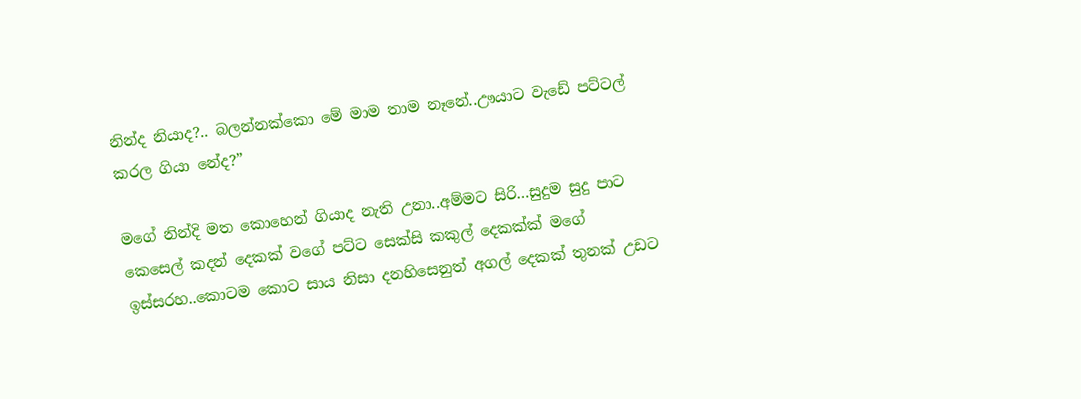නින්ද නියාද?.. බලන්නක්කො මේ මාම තාම නෑනේ..ඌයාට වැඩේ පට්ටල් කරල ගියා නේද?”

මගේ නින්දි මත කොහෙන් ගියාද නැති උනා..අම්මට සිරි…සුදුම සුදු පාට කෙසෙල් කදන් දෙකක් වගේ පට්ට සෙක්සි කකුල් දෙකක්ක් මගේ ඉස්සරහ..කොටම කොට සාය නිසා දනහිසෙනුත් අගල් දෙකක් තුනක් උඩට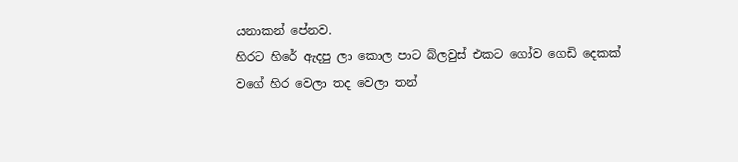යනාකන් පේනව.
හිරට හිරේ ඇදපු ලා කොල පාට බ්ලවුස් එකට ගෝව ගෙඩි දෙකක් වගේ හිර වෙලා තද වෙලා තන්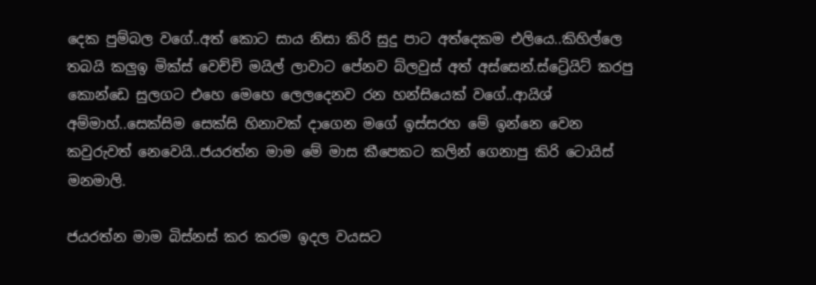දෙක පුම්බල වගේ..අත් කොට සාය නිසා කිරි සුදු පාට අත්දෙකම එලියෙ..කිහිල්ලෙ තබයි කලුඉ මික්ස් වෙච්චි මයිල් ලාවාට පේනව බ්ලවුස් අත් අස්සෙන්.ස්ට්‍රේයිට් කරපු කොන්ඩෙ සුලගට එහෙ මෙහෙ ලෙලදෙනව රන හන්සියෙක් වගේ..ආයිශ් අම්මාහ්..සෙක්සිම සෙක්සි හිනාවක් දාගෙන මගේ ඉස්සරහ මේ ඉන්නෙ වෙන කවුරුවත් නෙවෙයි..ජයරත්න මාම මේ මාස කීපෙකට කලින් ගෙනාපු කිරි ටොයිස් මනමාලි.

ජයරත්න මාම බිස්නස් කර කරම ඉදල වයසට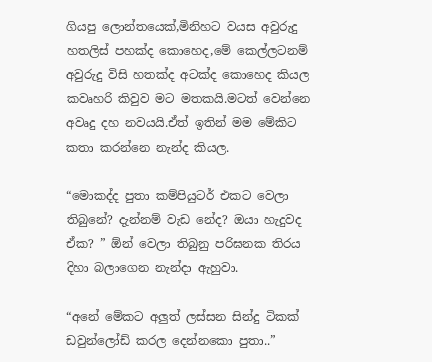ගියපු ලොන්තයෙක්,මිනිහට වයස අවුරුදු හතලිස් පහක්ද කොහෙද,මේ කෙල්ලටනම් අවුරුදු විසි හතක්ද අටක්ද කොහෙද කියල කවෘහරි කිවුව මට මතකයි.මටත් වෙන්නෙ අවෘදු දහ නවයයි.ඒත් ඉතින් මම මේකිට කතා කරන්නෙ නැන්ද කියල.

“මොකද්ද පුතා කම්පියුටර් එකට වෙලා තිබුනේ? දැන්නම් වැඩ නේද? ඔයා හැදුවද ඒක? ” ඕන් වෙලා තිබුනු පරිඝනක තිරය දිහා බලාගෙන නැන්දා ඇහුවා.

“අනේ මේකට අලුත් ලස්සන සින්දු ටිකක් ඩවුන්ලෝඩ් කරල දෙන්නකො පුතා..”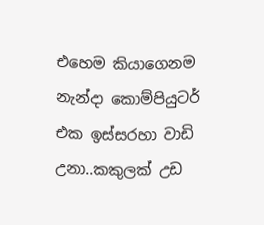එහෙම කියාගෙනම නැන්දා කොම්පියුටර් එක ඉස්සරහා වාඩි උනා..කකුලක් උඩ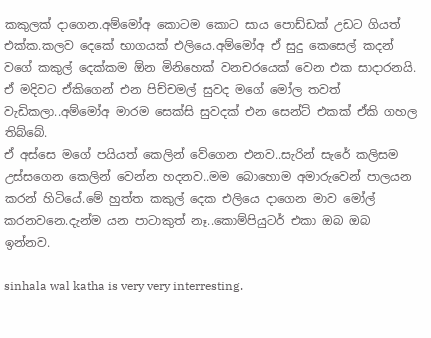කකුලක් දාගෙන.අම්මෝඅ කොටම කොට සාය පොඩ්ඩක් උඩට ගියත් එක්ක.කලව දෙකේ භාගයක් එලියෙ.අම්මෝඅ ඒ සුදු කෙසෙල් කදන් වගේ කකුල් දෙක්කම ඕන මිනිහෙක් වනචරයෙක් වෙන එක සාදාරනයි.
ඒ මදිවට ඒකිගෙන් එන පිච්චමල් සුවද මගේ මෝල තවත් වැඩිකලා..අම්මෝඅ මාරම සෙක්සි සුවදක් එන සෙන්ට් එකක් ඒකි ගහල තිබ්බේ.
ඒ අස්සෙ මගේ පයියත් කෙලින් වේගෙන එනව..සැරින් සැරේ කලිසම උස්සගෙන කෙලින් වෙන්න හදනව..මම බොහොම අමාරුවෙන් පාලයන කරන් හිටියේ.මේ හුත්ත කකුල් දෙක එලියෙ දාගෙන මාව මෝල් කරනවනෙ.දැන්ම යන පාටාකුත් නෑ..කොම්පියුටර් එකා ඔබ ඔබ ඉන්නව.

sinhala wal katha is very very interresting.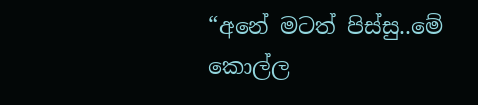“අනේ මටත් පිස්සු..මේ කොල්ල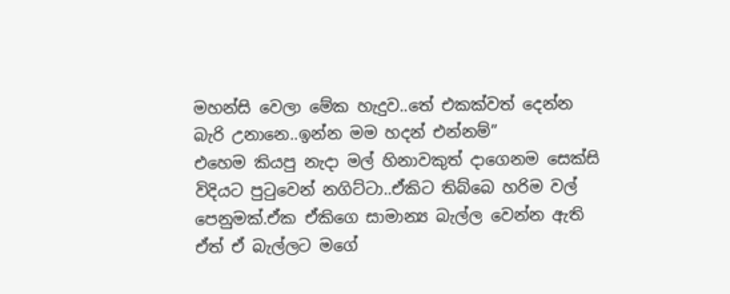මහන්සි වෙලා මේක හැදුව..තේ එකක්වත් දෙන්න බැරි උනානෙ..ඉන්න මම හදන් එන්නම්”
එහෙම කියපු නැදා මල් හිනාවකුත් දාගෙනම සෙක්සි විදියට පුටුවෙන් නගිට්ටා..ඒකිට තිබ්බෙ හරිම වල් පෙනුමක්.ඒක ඒකිගෙ සාමාන්‍ය බැල්ල වෙන්න ඇති ඒත් ඒ බැල්ලට මගේ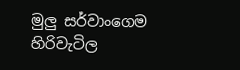මුලු සර්වාංගෙම හිරිවැටිල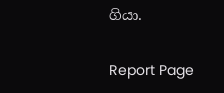ගියා.

Report Page